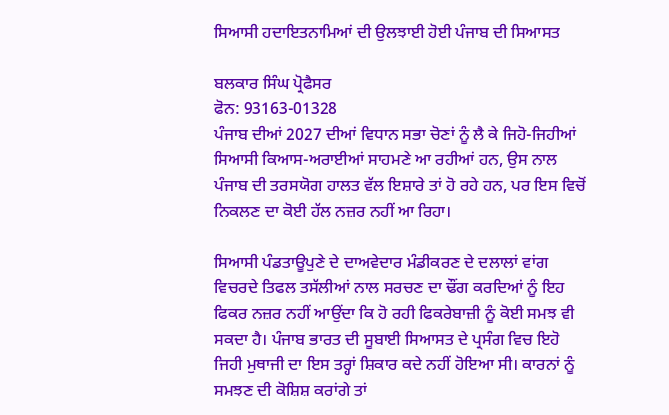ਸਿਆਸੀ ਹਦਾਇਤਨਾਮਿਆਂ ਦੀ ਉਲਝਾਈ ਹੋਈ ਪੰਜਾਬ ਦੀ ਸਿਆਸਤ

ਬਲਕਾਰ ਸਿੰਘ ਪ੍ਰੋਫੈਸਰ
ਫੋਨ: 93163-01328
ਪੰਜਾਬ ਦੀਆਂ 2027 ਦੀਆਂ ਵਿਧਾਨ ਸਭਾ ਚੋਣਾਂ ਨੂੰ ਲੈ ਕੇ ਜਿਹੋ-ਜਿਹੀਆਂ ਸਿਆਸੀ ਕਿਆਸ-ਅਰਾਈਆਂ ਸਾਹਮਣੇ ਆ ਰਹੀਆਂ ਹਨ, ਉਸ ਨਾਲ ਪੰਜਾਬ ਦੀ ਤਰਸਯੋਗ ਹਾਲਤ ਵੱਲ ਇਸ਼ਾਰੇ ਤਾਂ ਹੋ ਰਹੇ ਹਨ, ਪਰ ਇਸ ਵਿਚੋਂ ਨਿਕਲਣ ਦਾ ਕੋਈ ਹੱਲ ਨਜ਼ਰ ਨਹੀਂ ਆ ਰਿਹਾ।

ਸਿਆਸੀ ਪੰਡਤਾਊਪੁਣੇ ਦੇ ਦਾਅਵੇਦਾਰ ਮੰਡੀਕਰਣ ਦੇ ਦਲਾਲਾਂ ਵਾਂਗ ਵਿਚਰਦੇ ਤਿਫਲ ਤਸੱਲੀਆਂ ਨਾਲ ਸਰਚਣ ਦਾ ਢੌਂਗ ਕਰਦਿਆਂ ਨੂੰ ਇਹ ਫਿਕਰ ਨਜ਼ਰ ਨਹੀਂ ਆਉਂਦਾ ਕਿ ਹੋ ਰਹੀ ਫਿਕਰੇਬਾਜ਼ੀ ਨੂੰ ਕੋਈ ਸਮਝ ਵੀ ਸਕਦਾ ਹੈ। ਪੰਜਾਬ ਭਾਰਤ ਦੀ ਸੂਬਾਈ ਸਿਆਸਤ ਦੇ ਪ੍ਰਸੰਗ ਵਿਚ ਇਹੋ ਜਿਹੀ ਮੁਥਾਜੀ ਦਾ ਇਸ ਤਰ੍ਹਾਂ ਸ਼ਿਕਾਰ ਕਦੇ ਨਹੀਂ ਹੋਇਆ ਸੀ। ਕਾਰਨਾਂ ਨੂੰ ਸਮਝਣ ਦੀ ਕੋਸ਼ਿਸ਼ ਕਰਾਂਗੇ ਤਾਂ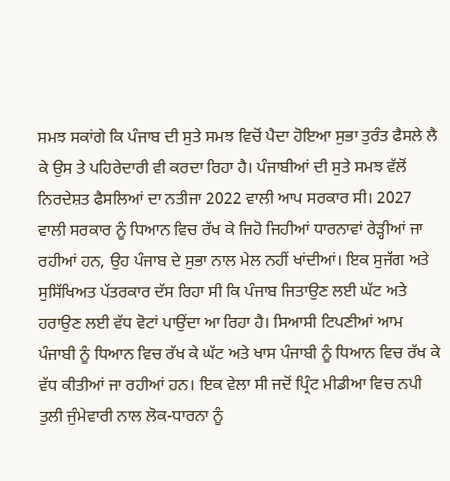ਸਮਝ ਸਕਾਂਗੇ ਕਿ ਪੰਜਾਬ ਦੀ ਸੁਤੇ ਸਮਝ ਵਿਚੋਂ ਪੈਦਾ ਹੋਇਆ ਸੁਭਾ ਤੁਰੰਤ ਫੈਸਲੇ ਲੈ ਕੇ ਉਸ ਤੇ ਪਹਿਰੇਦਾਰੀ ਵੀ ਕਰਦਾ ਰਿਹਾ ਹੈ। ਪੰਜਾਬੀਆਂ ਦੀ ਸੁਤੇ ਸਮਝ ਵੱਲੋਂ ਨਿਰਦੇਸ਼ਤ ਫੈਸਲਿਆਂ ਦਾ ਨਤੀਜਾ 2022 ਵਾਲੀ ਆਪ ਸਰਕਾਰ ਸੀ। 2027 ਵਾਲੀ ਸਰਕਾਰ ਨੂੰ ਧਿਆਨ ਵਿਚ ਰੱਖ ਕੇ ਜਿਹੋ ਜਿਹੀਆਂ ਧਾਰਨਾਵਾਂ ਰੇੜ੍ਹੀਆਂ ਜਾ ਰਹੀਆਂ ਹਨ, ਉਹ ਪੰਜਾਬ ਦੇ ਸੁਭਾ ਨਾਲ ਮੇਲ ਨਹੀਂ ਖਾਂਦੀਆਂ। ਇਕ ਸੁਜੱਗ ਅਤੇ ਸੁਸਿੱਖਿਅਤ ਪੱਤਰਕਾਰ ਦੱਸ ਰਿਹਾ ਸੀ ਕਿ ਪੰਜਾਬ ਜਿਤਾਉਣ ਲਈ ਘੱਟ ਅਤੇ ਹਰਾਉਣ ਲਈ ਵੱਧ ਵੋਟਾਂ ਪਾਉਂਦਾ ਆ ਰਿਹਾ ਹੈ। ਸਿਆਸੀ ਟਿਪਣੀਆਂ ਆਮ ਪੰਜਾਬੀ ਨੂੰ ਧਿਆਨ ਵਿਚ ਰੱਖ ਕੇ ਘੱਟ ਅਤੇ ਖਾਸ ਪੰਜਾਬੀ ਨੂੰ ਧਿਆਨ ਵਿਚ ਰੱਖ ਕੇ ਵੱਧ ਕੀਤੀਆਂ ਜਾ ਰਹੀਆਂ ਹਨ। ਇਕ ਵੇਲਾ ਸੀ ਜਦੋਂ ਪ੍ਰਿੰਟ ਮੀਡੀਆ ਵਿਚ ਨਪੀ ਤੁਲੀ ਜੁੰਮੇਵਾਰੀ ਨਾਲ ਲੋਕ-ਧਾਰਨਾ ਨੂੰ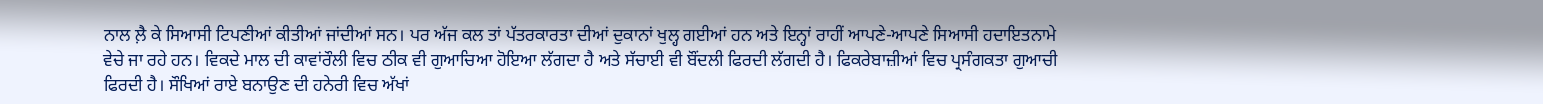ਨਾਲ ਲ਼ੈ ਕੇ ਸਿਆਸੀ ਟਿਪਣੀਆਂ ਕੀਤੀਆਂ ਜਾਂਦੀਆਂ ਸਨ। ਪਰ ਅੱਜ ਕਲ ਤਾਂ ਪੱਤਰਕਾਰਤਾ ਦੀਆਂ ਦੁਕਾਨਾਂ ਖੁਲ੍ਹ ਗਈਆਂ ਹਨ ਅਤੇ ਇਨ੍ਹਾਂ ਰਾਹੀਂ ਆਪਣੇ-ਆਪਣੇ ਸਿਆਸੀ ਹਦਾਇਤਨਾਮੇ ਵੇਚੇ ਜਾ ਰਹੇ ਹਨ। ਵਿਕਦੇ ਮਾਲ ਦੀ ਕਾਵਾਂਰੌਲੀ ਵਿਚ ਠੀਕ ਵੀ ਗੁਆਚਿਆ ਹੋਇਆ ਲੱਗਦਾ ਹੈ ਅਤੇ ਸੱਚਾਈ ਵੀ ਬੌਂਦਲੀ ਫਿਰਦੀ ਲੱਗਦੀ ਹੈ। ਫਿਕਰੇਬਾਜ਼ੀਆਂ ਵਿਚ ਪ੍ਰਸੰਗਕਤਾ ਗੁਆਚੀ ਫਿਰਦੀ ਹੈ। ਸੌਖਿਆਂ ਰਾਏ ਬਨਾਉਣ ਦੀ ਹਨੇਰੀ ਵਿਚ ਅੱਖਾਂ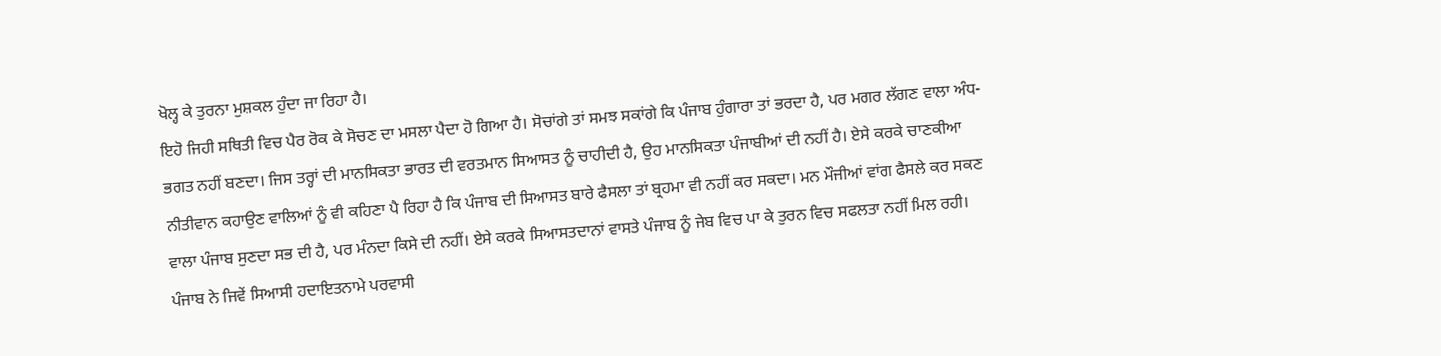ਖੋਲ੍ਹ ਕੇ ਤੁਰਨਾ ਮੁਸ਼ਕਲ ਹੁੰਦਾ ਜਾ ਰਿਹਾ ਹੈ।
ਇਹੋ ਜਿਹੀ ਸਥਿਤੀ ਵਿਚ ਪੈਰ ਰੋਕ ਕੇ ਸੋਚਣ ਦਾ ਮਸਲਾ ਪੈਦਾ ਹੋ ਗਿਆ ਹੈ। ਸੋਚਾਂਗੇ ਤਾਂ ਸਮਝ ਸਕਾਂਗੇ ਕਿ ਪੰਜਾਬ ਹੁੰਗਾਰਾ ਤਾਂ ਭਰਦਾ ਹੈ, ਪਰ ਮਗਰ ਲੱਗਣ ਵਾਲਾ ਅੰਧ-ਭਗਤ ਨਹੀਂ ਬਣਦਾ। ਜਿਸ ਤਰ੍ਹਾਂ ਦੀ ਮਾਨਸਿਕਤਾ ਭਾਰਤ ਦੀ ਵਰਤਮਾਨ ਸਿਆਸਤ ਨੂੰ ਚਾਹੀਦੀ ਹੈ, ਉਹ ਮਾਨਸਿਕਤਾ ਪੰਜਾਬੀਆਂ ਦੀ ਨਹੀਂ ਹੈ। ਏਸੇ ਕਰਕੇ ਚਾਣਕੀਆ ਨੀਤੀਵਾਨ ਕਹਾਉਣ ਵਾਲਿਆਂ ਨੂੰ ਵੀ ਕਹਿਣਾ ਪੈ ਰਿਹਾ ਹੈ ਕਿ ਪੰਜਾਬ ਦੀ ਸਿਆਸਤ ਬਾਰੇ ਫੈਸਲਾ ਤਾਂ ਬ੍ਰਹਮਾ ਵੀ ਨਹੀਂ ਕਰ ਸਕਦਾ। ਮਨ ਮੌਜੀਆਂ ਵਾਂਗ ਫੈਸਲੇ ਕਰ ਸਕਣ ਵਾਲਾ ਪੰਜਾਬ ਸੁਣਦਾ ਸਭ ਦੀ ਹੈ, ਪਰ ਮੰਨਦਾ ਕਿਸੇ ਦੀ ਨਹੀਂ। ਏਸੇ ਕਰਕੇ ਸਿਆਸਤਦਾਨਾਂ ਵਾਸਤੇ ਪੰਜਾਬ ਨੂੰ ਜੇਬ ਵਿਚ ਪਾ ਕੇ ਤੁਰਨ ਵਿਚ ਸਫਲਤਾ ਨਹੀਂ ਮਿਲ ਰਹੀ। ਪੰਜਾਬ ਨੇ ਜਿਵੇਂ ਸਿਆਸੀ ਹਦਾਇਤਨਾਮੇ ਪਰਵਾਸੀ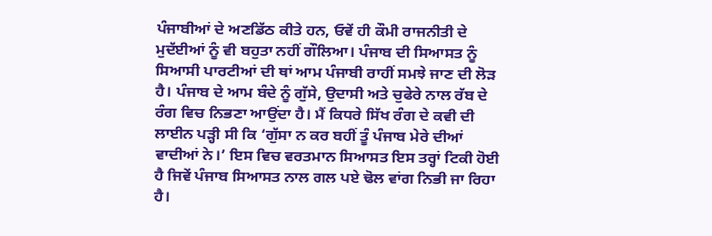ਪੰਜਾਬੀਆਂ ਦੇ ਅਣਡਿੱਠ ਕੀਤੇ ਹਨ, ਓਵੇਂ ਹੀ ਕੌਮੀ ਰਾਜਨੀਤੀ ਦੇ ਮੁਦੱਈਆਂ ਨੂੰ ਵੀ ਬਹੁਤਾ ਨਹੀਂ ਗੌਲਿਆ। ਪੰਜਾਬ ਦੀ ਸਿਆਸਤ ਨੂੰ ਸਿਆਸੀ ਪਾਰਟੀਆਂ ਦੀ ਥਾਂ ਆਮ ਪੰਜਾਬੀ ਰਾਹੀਂ ਸਮਝੇ ਜਾਣ ਦੀ ਲੋੜ ਹੈ। ਪੰਜਾਬ ਦੇ ਆਮ ਬੰਦੇ ਨੂੰ ਗੁੱਸੇ, ਉਦਾਸੀ ਅਤੇ ਚੁਫੇਰੇ ਨਾਲ ਰੱਬ ਦੇ ਰੰਗ ਵਿਚ ਨਿਭਣਾ ਆਉਂਦਾ ਹੈ। ਮੈਂ ਕਿਧਰੇ ਸਿੱਖ ਰੰਗ ਦੇ ਕਵੀ ਦੀ ਲਾਈਨ ਪੜ੍ਹੀ ਸੀ ਕਿ ‘ਗੁੱਸਾ ਨ ਕਰ ਬਹੀਂ ਤੂੰ ਪੰਜਾਬ ਮੇਰੇ ਦੀਆਂ ਵਾਦੀਆਂ ਨੇ।’ ਇਸ ਵਿਚ ਵਰਤਮਾਨ ਸਿਆਸਤ ਇਸ ਤਰ੍ਹਾਂ ਟਿਕੀ ਹੋਈ ਹੈ ਜਿਵੇਂ ਪੰਜਾਬ ਸਿਆਸਤ ਨਾਲ ਗਲ ਪਏ ਢੋਲ ਵਾਂਗ ਨਿਭੀ ਜਾ ਰਿਹਾ ਹੈ।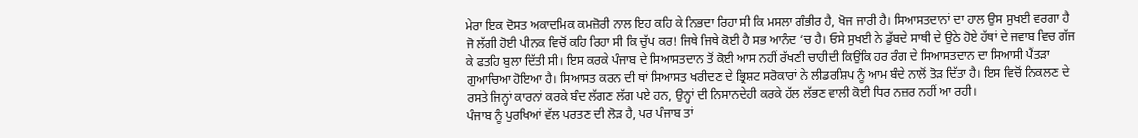ਮੇਰਾ ਇਕ ਦੋਸਤ ਅਕਾਦਮਿਕ ਕਮਜ਼ੋਰੀ ਨਾਲ ਇਹ ਕਹਿ ਕੇ ਨਿਭਦਾ ਰਿਹਾ ਸੀ ਕਿ ਮਸਲਾ ਗੰਭੀਰ ਹੈ, ਖੋਜ ਜਾਰੀ ਹੈ। ਸਿਆਸਤਦਾਨਾਂ ਦਾ ਹਾਲ ਉਸ ਸੁਖਈ ਵਰਗਾ ਹੈ ਜੋ ਲੱਗੀ ਹੋਈ ਪੀਨਕ ਵਿਚੋਂ ਕਹਿ ਰਿਹਾ ਸੀ ਕਿ ਚੁੱਪ ਕਰ! ਜਿਥੇ ਜਿਥੇ ਕੋਈ ਹੈ ਸਭ ਆਨੰਦ ‘ਚ ਹੈ। ਓਸੇ ਸੁਖਈ ਨੇ ਡੁੱਬਦੇ ਸਾਥੀ ਦੇ ਉਠੇ ਹੋਏ ਹੱਥਾਂ ਦੇ ਜਵਾਬ ਵਿਚ ਗੱਜ ਕੇ ਫਤਹਿ ਬੁਲਾ ਦਿੱਤੀ ਸੀ। ਇਸ ਕਰਕੇ ਪੰਜਾਬ ਦੇ ਸਿਆਸਤਦਾਨ ਤੋਂ ਕੋਈ ਆਸ ਨਹੀਂ ਰੱਖਣੀ ਚਾਹੀਦੀ ਕਿਉਂਕਿ ਹਰ ਰੰਗ ਦੇ ਸਿਆਸਤਦਾਨ ਦਾ ਸਿਆਸੀ ਪੈਂਤੜਾ ਗੁਆਚਿਆ ਹੋਇਆ ਹੈ। ਸਿਆਸਤ ਕਰਨ ਦੀ ਥਾਂ ਸਿਆਸਤ ਖਰੀਦਣ ਦੇ ਭ੍ਰਿਸ਼ਟ ਸਰੋਕਾਰਾਂ ਨੇ ਲੀਡਰਸ਼ਿਪ ਨੂੰ ਆਮ ਬੰਦੇ ਨਾਲੋਂ ਤੋੜ ਦਿੱਤਾ ਹੈ। ਇਸ ਵਿਚੋਂ ਨਿਕਲਣ ਦੇ ਰਸਤੇ ਜਿਨ੍ਹਾਂ ਕਾਰਨਾਂ ਕਰਕੇ ਬੰਦ ਲੱਗਣ ਲੱਗ ਪਏ ਹਨ, ਉਨ੍ਹਾਂ ਦੀ ਨਿਸਾਨਦੇਹੀ ਕਰਕੇ ਹੱਲ ਲੱਭਣ ਵਾਲੀ ਕੋਈ ਧਿਰ ਨਜ਼ਰ ਨਹੀਂ ਆ ਰਹੀ।
ਪੰਜਾਬ ਨੂੰ ਪੁਰਖਿਆਂ ਵੱਲ ਪਰਤਣ ਦੀ ਲੋੜ ਹੈ, ਪਰ ਪੰਜਾਬ ਤਾਂ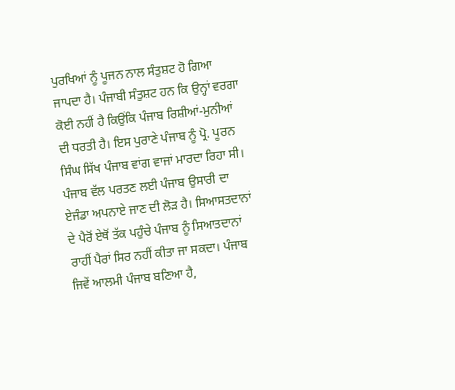ਪੁਰਖਿਆਂ ਨੂੰ ਪੂਜਨ ਨਾਲ ਸੰਤੁਸ਼ਟ ਹੋ ਗਿਆ ਜਾਪਦਾ ਹੈ। ਪੰਜਾਬੀ ਸੰਤੁਸ਼ਟ ਹਨ ਕਿ ਉਨ੍ਹਾਂ ਵਰਗਾ ਕੋਈ ਨਹੀਂ ਹੈ ਕਿਉਂਕਿ ਪੰਜਾਬ ਰਿਸ਼ੀਆਂ-ਮੁਨੀਆਂ ਦੀ ਧਰਤੀ ਹੈ। ਇਸ ਪੁਰਾਣੇ ਪੰਜਾਬ ਨੂੰ ਪ੍ਰੋ. ਪੂਰਨ ਸਿੰਘ ਸਿੱਖ ਪੰਜਾਬ ਵਾਂਗ ਵਾਜਾਂ ਮਾਰਦਾ ਰਿਹਾ ਸੀ। ਪੰਜਾਬ ਵੱਲ ਪਰਤਣ ਲਈ ਪੰਜਾਬ ਉਸਾਰੀ ਦਾ ਏਜੰਡਾ ਅਪਨਾਏ ਜਾਣ ਦੀ ਲੋੜ ਹੈ। ਸਿਆਸਤਦਾਨਾਂ ਦੇ ਪੈਰੋਂ ਏਥੋਂ ਤੱਕ ਪਹੁੰਚੇ ਪੰਜਾਬ ਨੂੰ ਸਿਆਤਦਾਨਾਂ ਰਾਹੀਂ ਪੈਰਾਂ ਸਿਰ ਨਹੀਂ ਕੀਤਾ ਜਾ ਸਕਦਾ। ਪੰਜਾਬ ਜਿਵੇਂ ਆਲਮੀ ਪੰਜਾਬ ਬਣਿਆ ਹੈ,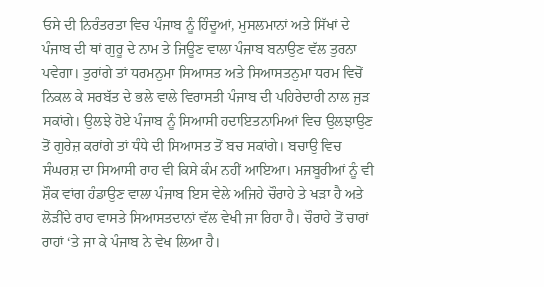ਓਸੇ ਦੀ ਨਿਰੰਤਰਤਾ ਵਿਚ ਪੰਜਾਬ ਨੂੰ ਹਿੰਦੂਆਂ, ਮੁਸਲਮਾਨਾਂ ਅਤੇ ਸਿੱਖਾਂ ਦੇ ਪੰਜਾਬ ਦੀ ਥਾਂ ਗੁਰੂ ਦੇ ਨਾਮ ਤੇ ਜਿਊਣ ਵਾਲਾ ਪੰਜਾਬ ਬਨਾਉਣ ਵੱਲ ਤੁਰਨਾ ਪਵੇਗਾ। ਤੁਰਾਂਗੇ ਤਾਂ ਧਰਮਨੁਮਾ ਸਿਆਸਤ ਅਤੇ ਸਿਆਸਤਨੁਮਾ ਧਰਮ ਵਿਚੋਂ ਨਿਕਲ ਕੇ ਸਰਬੱਤ ਦੇ ਭਲੇ ਵਾਲੇ ਵਿਰਾਸਤੀ ਪੰਜਾਬ ਦੀ ਪਹਿਰੇਦਾਰੀ ਨਾਲ ਜੁੜ ਸਕਾਂਗੇ। ਉਲਝੇ ਹੋਏ ਪੰਜਾਬ ਨੂੰ ਸਿਆਸੀ ਹਦਾਇਤਨਾਮਿਆਂ ਵਿਚ ਉਲਝਾਉਣ ਤੋਂ ਗੁਰੇਜ਼ ਕਰਾਂਗੇ ਤਾਂ ਧੰਧੇ ਦੀ ਸਿਆਸਤ ਤੋਂ ਬਚ ਸਕਾਂਗੇ। ਬਚਾਉ ਵਿਚ ਸੰਘਰਸ਼ ਦਾ ਸਿਆਸੀ ਰਾਹ ਵੀ ਕਿਸੇ ਕੰਮ ਨਹੀਂ ਆਇਆ। ਮਜਬੂਰੀਆਂ ਨੂੰ ਵੀ ਸ਼ੌਕ ਵਾਂਗ ਹੰਡਾਉਣ ਵਾਲਾ ਪੰਜਾਬ ਇਸ ਵੇਲੇ ਅਜਿਹੇ ਚੌਰਾਹੇ ਤੇ ਖੜਾ ਹੈ ਅਤੇ ਲੋੜੀਂਦੇ ਰਾਹ ਵਾਸਤੇ ਸਿਆਸਤਦਾਨਾਂ ਵੱਲ ਵੇਖੀ ਜਾ ਰਿਹਾ ਹੈ। ਚੌਰਾਹੇ ਤੋਂ ਚਾਰਾਂ ਰਾਹਾਂ ‘ਤੇ ਜਾ ਕੇ ਪੰਜਾਬ ਨੇ ਵੇਖ ਲਿਆ ਹੈ।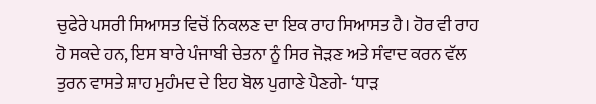ਚੁਫੇਰੇ ਪਸਰੀ ਸਿਆਸਤ ਵਿਚੋਂ ਨਿਕਲਣ ਦਾ ਇਕ ਰਾਹ ਸਿਆਸਤ ਹੈ। ਹੋਰ ਵੀ ਰਾਹ ਹੋ ਸਕਦੇ ਹਨ, ਇਸ ਬਾਰੇ ਪੰਜਾਬੀ ਚੇਤਨਾ ਨੂੰ ਸਿਰ ਜੋੜਣ ਅਤੇ ਸੰਵਾਦ ਕਰਨ ਵੱਲ ਤੁਰਨ ਵਾਸਤੇ ਸ਼ਾਹ ਮੁਹੰਮਦ ਦੇ ਇਹ ਬੋਲ ਪੁਗਾਣੇ ਪੈਣਗੇ- ‘ਧਾੜ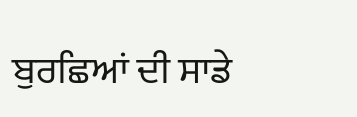ਬੁਰਛਿਆਂ ਦੀ ਸਾਡੇ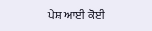ਪੇਸ਼ ਆਈ ਕੋਈ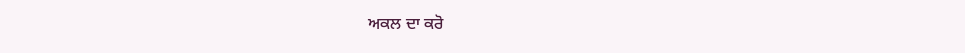ਅਕਲ ਦਾ ਕਰੋ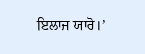ਇਲਾਜ ਯਾਰੋ।’